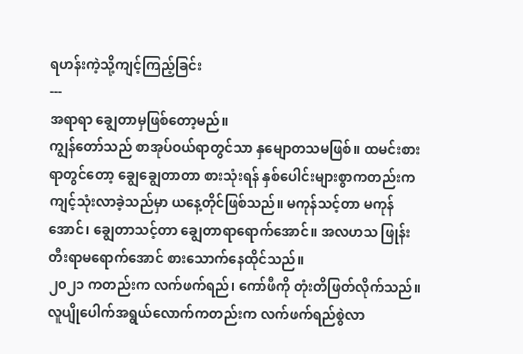ရဟန်းကဲ့သို့ကျင့်ကြည့်ခြင်း
---
အရာရာ ချွေတာမှဖြစ်တော့မည်။
ကျွန်တော်သည် စာအုပ်ဝယ်ရာတွင်သာ နှမျောတသမဖြစ်။ ထမင်းစားရာတွင်တော့ ချွေချွေတာတာ စားသုံးရန် နှစ်ပေါင်းများစွာကတည်းက ကျင့်သုံးလာခဲ့သည်မှာ ယနေ့တိုင်ဖြစ်သည်။ မကုန်သင့်တာ မကုန်အောင်၊ ချွေတာသင့်တာ ချွေတာရာရောက်အောင်။ အလဟသ ဖြုန်းတီးရာမရောက်အောင် စားသောက်နေထိုင်သည်။
၂၀၂၁ ကတည်းက လက်ဖက်ရည်၊ ကော်ဖီကို တုံးတိဖြတ်လိုက်သည်။ လူပျိုပေါက်အရွယ်လောက်ကတည်းက လက်ဖက်ရည်စွဲလာ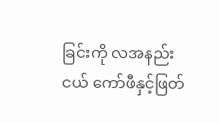ခြင်းကို လအနည်းငယ် ကော်ဖီနှင့်ဖြတ်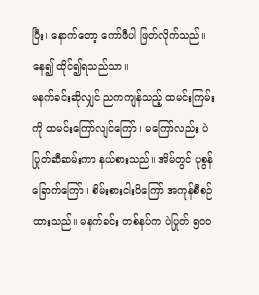ပြီး၊ နောက်တော့ ကော်ဖီပါ ဖြတ်လိုက်သည်။ နေ၍ ထိုင်၍ရသည်သာ။
မနက်ခင်းဆိုလျှင် ညကကျန်သည့် ထမင်းကြမ်းကို ထမင်းကြော်လျင်ကြော်၊ မကြော်လည်း ပဲပြုတ်ဆီဆမ်းကာ နယ်စားသည်။ အိမ်တွင် ပုစွန်ခြောက်ကြော်၊ စိမ်းစားငါးပိကြော် အကုန်စီစဉ်ထားသည်။ မနက်ခင်း တစ်နပ်က ပဲပြုတ် ၅၀၀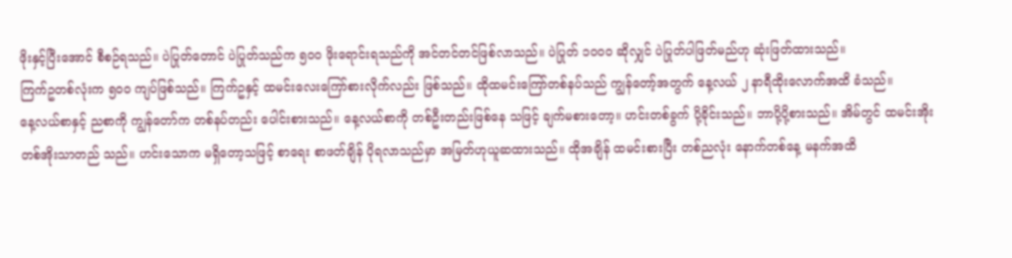ဖိုးနှင့်ပြီးအောင် စီစဉ်ရသည်။ ပဲပြုတ်တောင် ပဲပြုတ်သည်က ၅၀၀ ဖိုးရောင်းရသည်ကို အင်တင်တင်ဖြစ်လာသည်။ ပဲပြုတ် ၁၀၀၀ ဆိုလျှင် ပဲပြုတ်ပါဖြတ်မည်ဟု ဆုံးဖြတ်ထားသည်။
ကြက်ဥတစ်လုံးက ၅၀၀ ကျပ်ဖြစ်သည်။ ကြက်ဥနှင့် ထမင်းလေးကြော်စားလိုက်လည်း ဖြစ်သည်။ ထိုထမင်းကြော်တစ်နပ်သည် ကျွန်တော့်အတွက် နေ့လယ် ၂ နာရီထိုးလောက်အထိ ခံသည်။
နေ့လယ်စာနှင့် ညစာကို ကျွန်တော်က တစ်နပ်တည်း ပေါင်းစားသည်။ နေ့လယ်စာကို တစ်ဦးတည်းဖြစ်နေ သဖြင့် ချက်မစားတော့။ ဟင်းတစ်ခွက် ပို့ခိုင်းသည်။ ဘာပို့ပို့စားသည်။ အိမ်တွင် ထမင်းအိုး တစ်အိုးသာတည် သည်။ ဟင်းသောက မရှိတော့သဖြင့် စာရေး စာဖတ်ချိန် ပိုရလာသည်မှာ အမြတ်ဟုယူဆထားသည်။ ထိုအချိန် ထမင်းစားပြီး တစ်ညလုံး နောက်တစ်နေ့ မနက်အထိ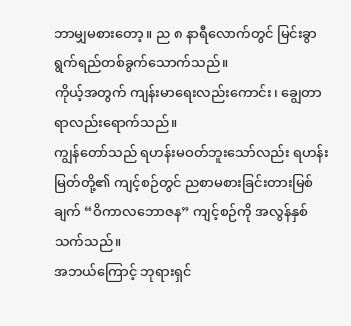ဘာမျှမစားတော့။ ည ၈ နာရီလောက်တွင် မြင်းခွာရွက်ရည်တစ်ခွက်သောက်သည်။
ကိုယ့်အတွက် ကျန်းမာရေးလည်းကောင်း၊ ချွေတာရာလည်းရောက်သည်။
ကျွန်တော်သည် ရဟန်းမဝတ်ဘူးသော်လည်း ရဟန်းမြတ်တို့၏ ကျင့်စဉ်တွင် ညစာမစားခြင်းတားမြစ်ချက် “ဝိကာလဘောဇန” ကျင့်စဉ်ကို အလွန်နှစ်သက်သည်။
အဘယ်ကြောင့် ဘုရားရှင်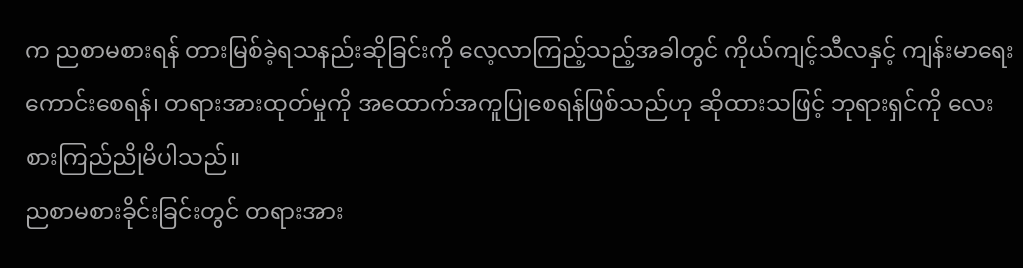က ညစာမစားရန် တားမြစ်ခဲ့ရသနည်းဆိုခြင်းကို လေ့လာကြည့်သည့်အခါတွင် ကိုယ်ကျင့်သီလနှင့် ကျန်းမာရေးကောင်းစေရန်၊ တရားအားထုတ်မှုကို အထောက်အကူပြုစေရန်ဖြစ်သည်ဟု ဆိုထားသဖြင့် ဘုရားရှင်ကို လေးစားကြည်ညိုမိပါသည်။
ညစာမစားခိုင်းခြင်းတွင် တရားအား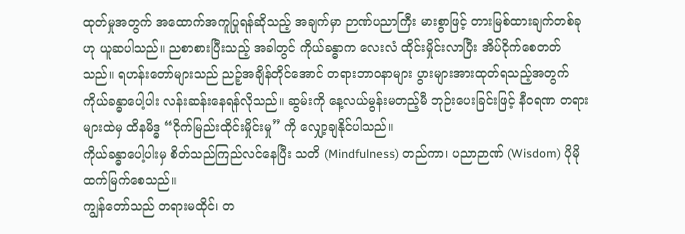ထုတ်မှုအတွက် အထောက်အကူပြုရန်ဆိုသည့် အချက်မှာ ဉာဏ်ပညာကြီး မားစွာဖြင့် တားမြစ်ထားချက်တစ်ခုဟု ယူဆပါသည်။ ညစာစားပြီးသည့် အခါတွင် ကိုယ်ခန္ဓာက လေးလံ ထိုင်းမှိုင်းလာပြီး အိပ်ငိုက်စေတတ်သည်။ ရဟန်းတော်များသည် ညဉ့်အချိန်တိုင်အောင် တရားဘာဝနာများ ပွားများအားထုတ်ရသည့်အတွက် ကိုယ်ခန္ဓာပေါ့ပါး လန်းဆန်းနေရန်လိုသည်။ ဆွမ်းကို နေ့လယ်မွန်းမတည့်မီ ဘုဉ်းပေးခြင်းဖြင့် နီဝရဏ တရားများထဲမှ ထိနမိဒ္ဓ “ငိုက်မြည်းထိုင်းမှိုင်းမှု” ကို လျှော့ချနိုင်ပါသည်။
ကိုယ်ခန္ဓာပေါ့ပါးမှ စိတ်သည်ကြည်လင်နေပြီး သတိ (Mindfulness) တည်ကာ၊ ပညာဉာဏ် (Wisdom) ပိုမို ထက်မြက်စေသည်။
ကျွန်တော်သည် တရားမထိုင်၊ တ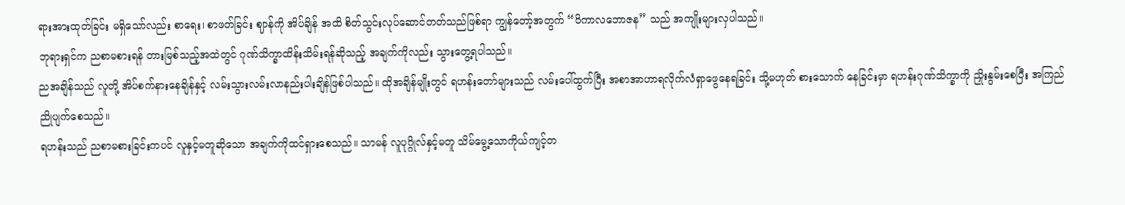ရားအားထုတ်ခြင်း မရှိသော်လည်း စာရေး၊ စာဖတ်ခြင်း ဈာန်ကို အိပ်ချိန် အထိ စိတ်သွင်းလုပ်ဆောင်တတ်သည်ဖြစ်ရာ ကျွန်တော့်အတွက် “ဝိကာလဘောဇန” သည် အကျိုးများလှပါသည်။
ဘုရားရှင်က ညစာမစားရန် တားမြစ်သည့်အထဲတွင် ဂုဏ်သိက္ခာထိန်းသိမ်းရန်ဆိုသည့် အချက်ကိုလည်း သွားတွေ့ရပါသည်။
ညအချိန်သည် လူတို့ အိပ်စက်နားနေချိန်နှင့် လမ်းသွားလမ်းလာနည်းပါးချိန်ဖြစ်ပါသည်။ ထိုအချိန်မျိုးတွင် ရဟန်းတော်များသည် လမ်းပေါ်ထွက်ပြီး အစာအာဟာရလိုက်လံရှာဖွေနေရခြင်း သို့မဟုတ် စားသောက် နေခြင်းမှာ ရဟန်းဂုဏ်သိက္ခာကို ညှိုးနွမ်းစေပြီး အကြည်ညိုပျက်စေသည်။
ရဟန်းသည် ညစာမစားခြင်းကပင် လူနှင့်မတူဆိုသော အချက်ကိုထင်ရှားစေသည်။ သာမန် လူပုဂ္ဂိုလ်နှင့်မတူ သိမ်မွေ့သောကိုယ်ကျင့်တ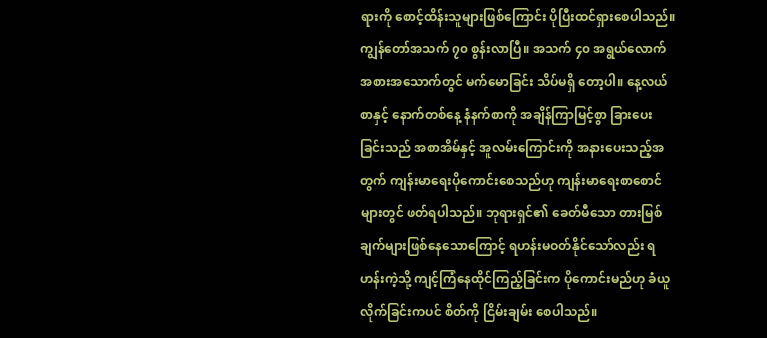ရားကို စောင့်ထိန်းသူများဖြစ်ကြောင်း ပိုပြီးထင်ရှားစေပါသည်။
ကျွန်တော်အသက် ၇၀ စွန်းလာပြီ။ အသက် ၄၀ အရွယ်လောက် အစားအသောက်တွင် မက်မောခြင်း သိပ်မရှိ တော့ပါ။ နေ့လယ်စာနှင့် နောက်တစ်နေ့ နံနက်စာကို အချိန်ကြာမြင့်စွာ ခြားပေးခြင်းသည် အစာအိမ်နှင့် အူလမ်းကြောင်းကို အနားပေးသည့်အတွက် ကျန်းမာရေးပိုကောင်းစေသည်ဟု ကျန်းမာရေးစာစောင်များတွင် ဖတ်ရပါသည်။ ဘုရားရှင်၏ ခေတ်မီသော တားမြစ်ချက်များဖြစ်နေသောကြောင့် ရဟန်းမဝတ်နိုင်သော်လည်း ရဟန်းကဲ့သို့ ကျင့်ကြံနေထိုင်ကြည့်ခြင်းက ပိုကောင်းမည်ဟု ခံယူလိုက်ခြင်းကပင် စိတ်ကို ငြိမ်းချမ်း စေပါသည်။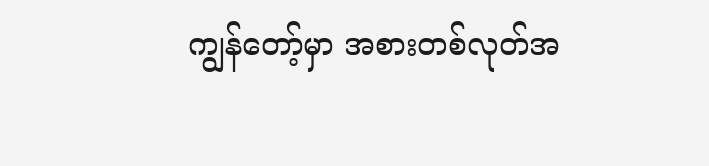ကျွန်တော့်မှာ အစားတစ်လုတ်အ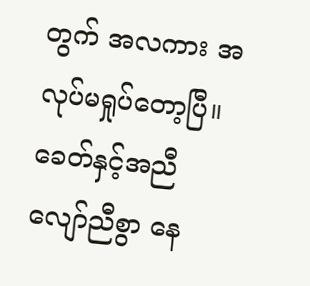တွက် အလကား အလုပ်မရှုပ်တော့ပြီ။
ခေတ်နှင့်အညီ လျော်ညီစွာ နေ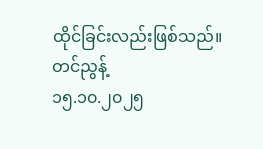ထိုင်ခြင်းလည်းဖြစ်သည်။
တင်ညွန့်
၁၅.၁၀.၂၀၂၅